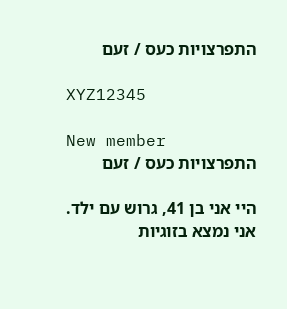התפרצויות כעס / זעם

XYZ12345

New member
התפרצויות כעס / זעם

היי אני בן 41, גרוש עם ילד. אני נמצא בזוגיות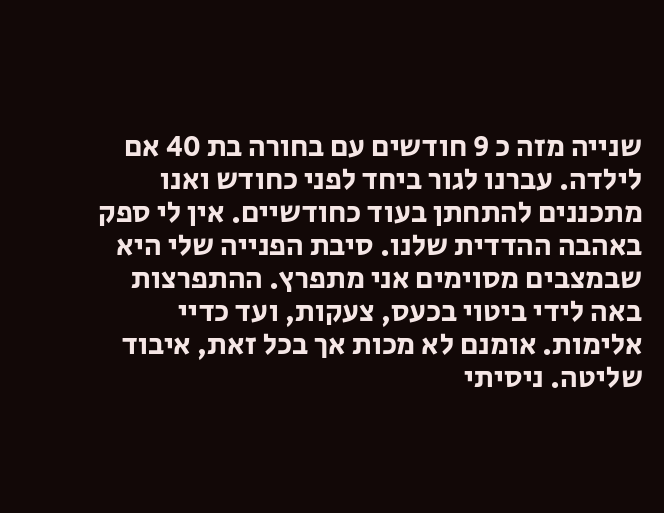שנייה מזה כ 9 חודשים עם בחורה בת 40 אם לילדה. עברנו לגור ביחד לפני כחודש ואנו מתכננים להתחתן בעוד כחודשיים. אין לי ספק באהבה ההדדית שלנו. סיבת הפנייה שלי היא שבמצבים מסוימים אני מתפרץ. ההתפרצות באה לידי ביטוי בכעס, צעקות, ועד כדיי אלימות. אומנם לא מכות אך בכל זאת, איבוד שליטה. ניסיתי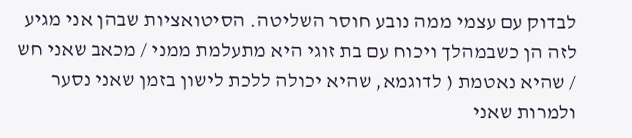לבדוק עם עצמי ממה נובע חוסר השליטה. הסיטואציות שבהן אני מגיע לזה הן כשבמהלך ויכוח עם בת זוגי היא מתעלמת ממני / מכאב שאני חש / שהיא נאטמת ( לדוגמא, שהיא יכולה ללכת לישון בזמן שאני נסער ולמרות שאני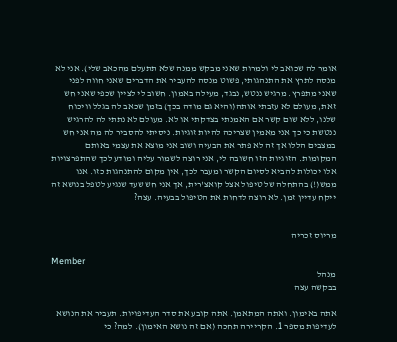אומר לה שכואב לי ולמרות שאני מבקש ממנה שלא תתעלם מהכאב שלי). אני לא מנסה לתרץ את התנהגותי, פשוט מנסה להעביר את הדברים שאני חווה לפני שאני מתפרץ. מרגיש ננטש, נבגד, מעילה באמון. חשוב לי לציין שכפי שאני חש זאת, מעולם לא עזבתי אותה(והיא גם מודה בכך) בזמן שכאב לה בגלל וויכוח שלנו, ללא שום קשר אם האמנתי בצדקתי או לא. מעולם לא נתתי לה להרגיש ננטשת כי כך אני מאמין שצריכה להיות זוגיות. ניסיתי להסביר לה מה אני חש במצבים הללו אך זה לא פתר את הבעיה ושוב אני מוצא את עצמי באותם המקומות. הזוגיות הזו חשובה לי, אני רוצה לשמור עליה ומודע לכך שהתפרצויות אלו יכולות להביא לסיום הקשר ומעבר לכך, אין מקום להתנהגות כזו. אנו ממש(!) בהתחלה של טיפול אצל קואצ'רית, אך אני חש שעד שנגיע לטפל בנושא זה ייקח עדיין זמן. לא רוצה לדחות את הטיפול בבעיה. עצה?


מריוס זכריה

Member
מנהל
בבקשה עצה

אתה באימון. ואתה המתאמן. אתה קובע את סדר העדיפויות. תעביר את הנושא לעדיפות מספר 1. הקריירה תחכה (אם זה נושא האימון). למה? כי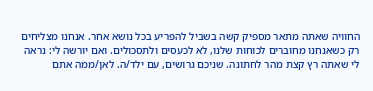החוויה שאתה מתאר מספיק קשה בשביל להפריע בכל נושא אחר. אנחנו מצליחים רק כשאנחנו מחוברים לכוחות שלנו, לא לכעסים ולתסכולים. ואם יורשה לי: נראה לי שאתה רץ קצת מהר לחתונה. שניכם גרושים, עם ילד/ה. לאן/ממה אתם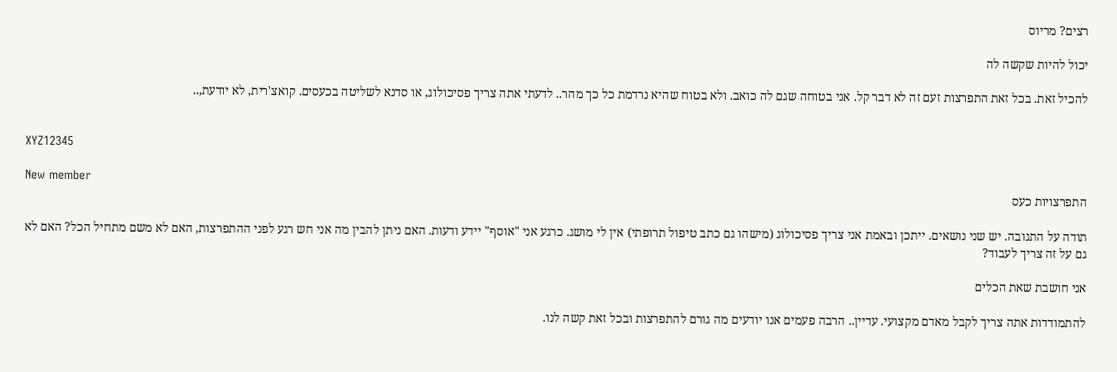רצים? מריוס

יכול להיות שקשה לה

להכיל זאת. בכל זאת התפרצות זעם זה לא דבר קל. אני בטוחה שגם לה כואב. ולא בטוח שהיא נרדמת כל כך מהר.. לדעתי אתה צריך פסיכולוג, או סדנא לשליטה בכעסים. קואצ'רית, לא יודעת,..


XYZ12345

New member
התפרצויות כעס

תודה על התגובה. יש שני נושאים. ייתכן ובאמת אני צריך פסיכולוג (מישהו גם כתב טיפול תרופתי) אין לי מושג. כרגע אני "אוסף" יידע ודעות. האם ניתן להבין מה אני חש רגע לפני ההתפרצות, האם לא משם מתחיל הכל? האם לא גם על זה צריך לעבוד?

אני חושבת שאת הכלים

להתמודדות אתה צריך לקבל מאדם מקצועי. עדיין.. הרבה פעמים אנו יודעים מה גורם להתפרצות ובכל זאת קשה לנו.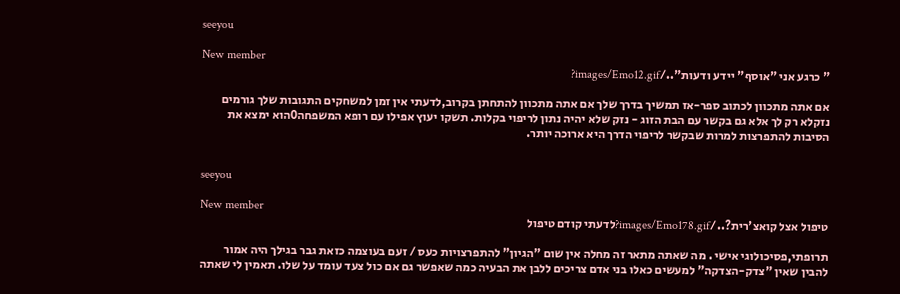seeyou

New member
" כרגע אני "אוסף" יידע ודעות"../images/Emo12.gif?

אם אתה מתכוון לכתוב ספר-אז תמשיך בדרך שלך אם אתה מתכוון להתחתן בקרוב,לדעתי אין זמן למשחקים התגובות שלך גורמים נזקלא רק לך אלא גם בקשר עם הבת הזוג - נזק שלא יהיה נתון לריפוי בקלות. תשקו יעוץ אפילו עם רופא המשפחה0הוא ימצא את הסיבות להתפרצות למרות שבקשר לריפוי הדרך היא ארוכה יותר.


seeyou

New member
טיפול אצל קואצ'רית?../images/Emo178.gif?לדעתי קודם טיפול

תרופתי,פסיכולוגי אישי . מה שאתה מתאר זה מחלה אין שום "הגיון" להתפרצויות כעס / זעם בעוצמה כזאת גבר בגילך היה אמור להבין שאין "צדק-הצדקה" למעשים כאלו בני אדם צריכים ללבן את הבעיה כמה שאפשר גם אם כול צעד עומד על שלו. תאמין לי שאתה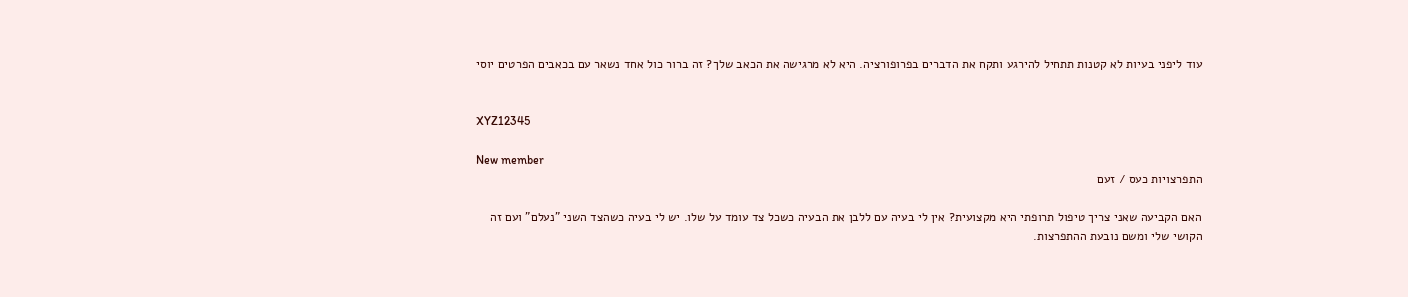עוד ליפני בעיות לא קטנות תתחיל להירגע ותקח את הדברים בפרופורציה. היא לא מרגישה את הכאב שלך? זה ברור כול אחד נשאר עם בכאבים הפרטים יוסי


XYZ12345

New member
התפרצויות כעס / זעם

האם הקביעה שאני צריך טיפול תרופתי היא מקצועית? אין לי בעיה עם ללבן את הבעיה כשכל צד עומד על שלו. יש לי בעיה כשהצד השני "נעלם" ועם זה הקושי שלי ומשם נובעת ההתפרצות.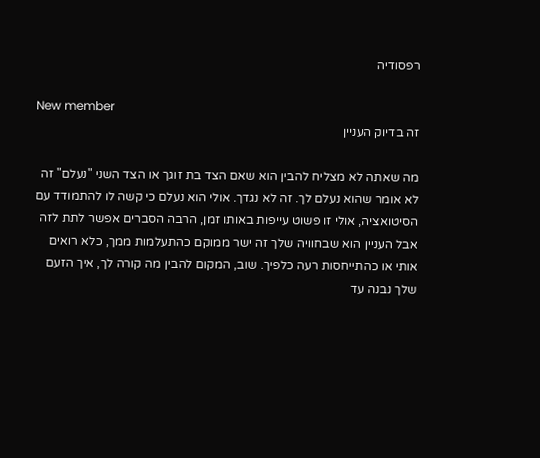רפסודיה

New member
זה בדיוק העניין

מה שאתה לא מצליח להבין הוא שאם הצד בת זוגך או הצד השני "נעלם" זה לא אומר שהוא נעלם לך. זה לא נגדך. אולי הוא נעלם כי קשה לו להתמודד עם הסיטואציה, אולי זו פשוט עייפות באותו זמן, הרבה הסברים אפשר לתת לזה אבל העניין הוא שבחוויה שלך זה ישר ממוקם כהתעלמות ממך, כלא רואים אותי או כהתייחסות רעה כלפיך. שוב, המקום להבין מה קורה לך, איך הזעם שלך נבנה עד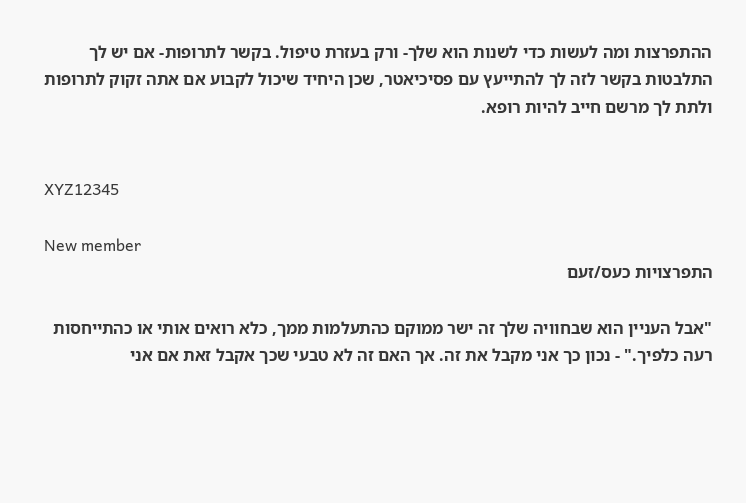ההתפרצות ומה לעשות כדי לשנות הוא שלך- ורק בעזרת טיפול. בקשר לתרופות- אם יש לך התלבטות בקשר לזה לך להתייעץ עם פסיכיאטר, שכן היחיד שיכול לקבוע אם אתה זקוק לתרופות ולתת לך מרשם חייב להיות רופא.


XYZ12345

New member
התפרצויות כעס/זעם

"אבל העניין הוא שבחוויה שלך זה ישר ממוקם כהתעלמות ממך, כלא רואים אותי או כהתייחסות רעה כלפיך." - נכון כך אני מקבל את זה. אך האם זה לא טבעי שכך אקבל זאת אם אני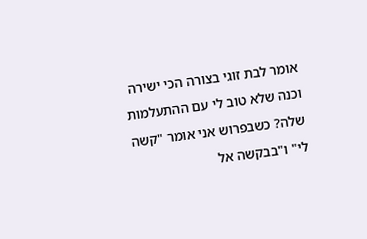אומר לבת זוגי בצורה הכי ישירה וכנה שלא טוב לי עם ההתעלמות שלה? כשבפרוש אני אומר "קשה לי" ו"בבקשה אל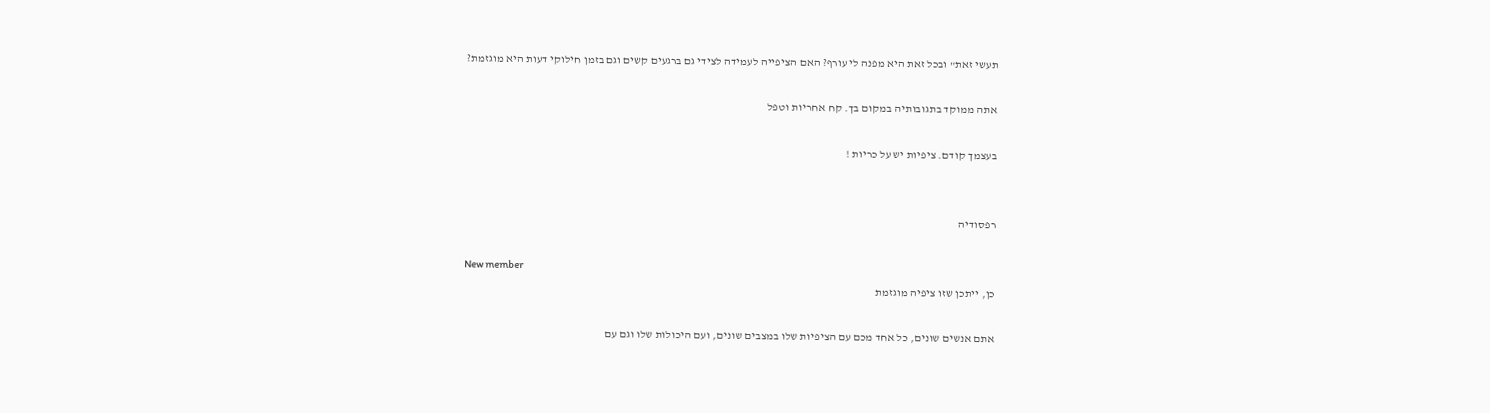תעשי זאת" ובכל זאת היא מפנה לי עורף? האם הציפייה לעמידה לצידי גם ברגעים קשים וגם בזמן חילוקי דעות היא מוגזמת?

אתה ממוקד בתגובותיה במקום בך. קח אחריות וטפל

בעצמך קודם. ציפיות יש על כריות !


רפסודיה

New member
כן, ייתכן שזו ציפיה מוגזמת

אתם אנשים שונים, כל אחד מכם עם הציפיות שלו במצבים שונים, ועם היכולות שלו וגם עם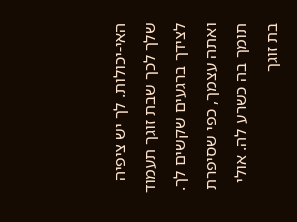האי-יכולות. לך יש ציפיה שלך לכך שבת זוגך תעמוד לצידך ברגעים שקשים לך. ואתה עצמך, כפי שסיפרת תומך בה כשרע לה. אולי בת זוגך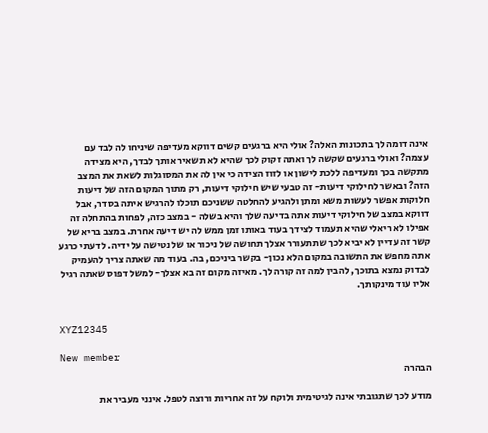אינה דומה לך בתכונות האלה? אולי היא ברגעים קשים דווקא מעדיפה שיניחו לה לבד עם עצמה? ואולי ברגעים שקשה לך ואתה זקוק לכך שהיא לא תשאיר אותך לבדך, היא מצידה מתקשה בכך ומעדיפה ללכת לישון או לזוז הצידה כי אין לה את המסוגלות לשאת את המצב הזה? ובאשר לחילוקי דיעות- זה טבעי שיש חילוקי דיעות, רק מתוך המקום הזה של דיעות חלוקות אפשר לעשות משא ומתן ולהגיע להחלטה ששניכם תוכלו להרגיש איתה בסדר, אבל דווקא במצב של חילוקי דיעות אתה בדיעה שלך והיא בשלה - במצב כזה, לפחות בהתחלה זה אפילו לא ריאלי שהיא תעמוד לצידך בעוד באותו זמן ממש לה יש דיעה אחרת. במצב בריא של קשר זה עדיין לא יביא לכך שתתעורר אצלך תחושה של ניכור או של נטישה על ידיה. לדעתי כרגע אתה מחפש את התשובה במקום הלא נכון- בקשר ביניכם, בה. בעוד מה שאתה צריך להעמיק לבדוק נמצא בתוכך, להבין למה זה קורה לך. מאיזה מקום זה בא אצלך- למשל דפוס שאתה רגיל אליו עוד מינקותך.


XYZ12345

New member
הבהרה

מודע לכך שתגובתי אינה לגיטימית ולוקח על זה אחריות ורוצה לטפל. אינני מעביר את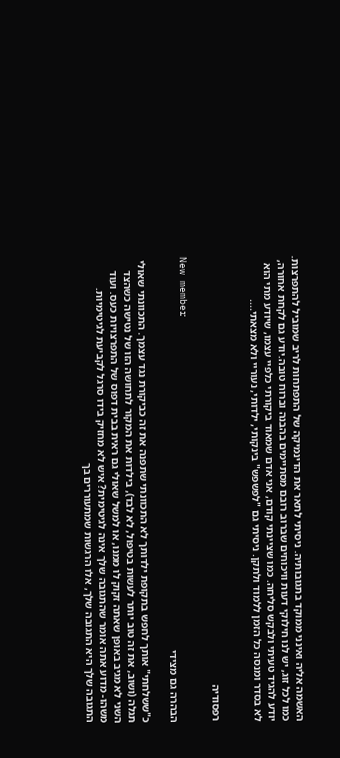האשמה אליה ואינני ממוקד בתגובותיה. ניסיתי לתאר את הדינמיקה של התפתחות לריב שמוביל להתפרצות. כמו לכל זוג, יש לנו חילוקי דעות וויכוחים שברוב רובם מסתיימים בהבנה וברוח טובה.יודע גם לקחת אחורה, יודע להגיד טעיתי ולבקש סליחה. כמו שציינתי קודם, אני אדם שמאוד ביקורתי כלפיי עצמו, שיודע מתי הוא לא בסדר ומנסה כל הזמן ללמוד ולתקן. ניסיתי גם "לפשפש" בינקותי, ילדותי, נעוריי ולא מצאתי....


רפסודיה

New member
הבהרה גם מצידי

כ"ששלחתי" אותך לחפש בתקופת ילדותך לא התכוונתי שתפנה את זה כביקורת נגד עצמך. התכוונתי שאולי תגלה (ושוב, את זה טוב יותר לעשות בטיפול, לא לבד), בילדות את המקור לתחושה הזו של נטישה כשהצד השני לא מגיב באופן שאתה זקוק לו ממנו, או למשל שאולי גם ראית בבית דפוס של התפרצויות כעס. ועוד משהו- מדוע אתה אומר שהתגובה שלך אינה לגיטימית? איש לא מחזיק בידו סרגל לקביעת לגיטימיות. התגובה שלך היא התגובה שלך, אלו הרגשות שמתעוררים בך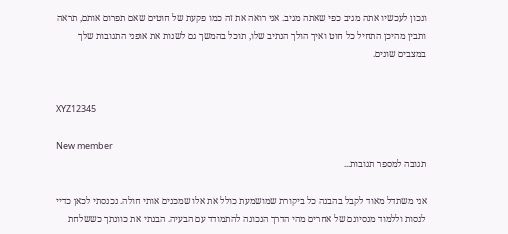ונכון לעכשיו אתה מגיב כפי שאתה מגיב. אני רואה את זה כמו פקעת של חוטים שאם תפרום אותם, תראה ותבין מהיכן התחיל כל חוט ואיך הולך הנתיב שלו, תוכל בהמשך גם לשנות את אופני התגובות שלך במצבים שונים.


XYZ12345

New member
תגובה למספר תגובות...

אני משתדל מאוד לקבל בהבנה כל ביקורת שמושמעת כולל את אלו שמכנים אותי חולה. נכנסתי לכאן כדיי לנסות וללמוד מנסיונם של אחרים מהי הדרך הנכונה להתמודד עם הבעיה. הבנתי את כוונתך כששלחת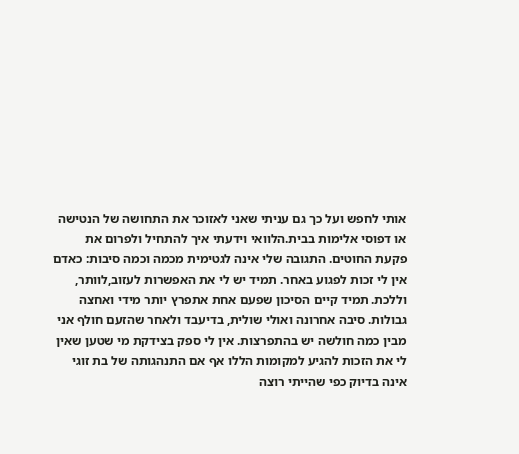אותי לחפש ועל כך גם עניתי שאני לאזוכר את התחושה של הנטישה או דפוסי אלימות בבית.הלוואי וידעתי איך להתחיל ולפרום את פקעת החוטים. התגובה שלי אינה לגטימית מכמה וכמה סיבות: כאדם אין לי זכות לפגוע באחר. תמיד יש לי את האפשרות לעזוב,לוותר, וללכת. תמיד קיים הסיכון שפעם אחת אתפרץ יותר מידי ואחצה גבולות. סיבה אחרונה ואולי שולית, בדיעבד ולאחר שהזעם חולף אני מבין כמה חולשה יש בהתפרצות. אין לי ספק בצידקת מי שטען שאין לי את הזכות להגיע למקומות הללו אף אם התנהגותה של בת זוגי אינה בדיוק כפי שהייתי רוצה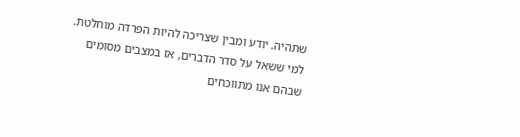שתהיה. יודע ומבין שצריכה להיות הפרדה מוחלטת. למי ששאל על סדר הדברים, אז במצבים מסומים שבהם אנו מתווכחים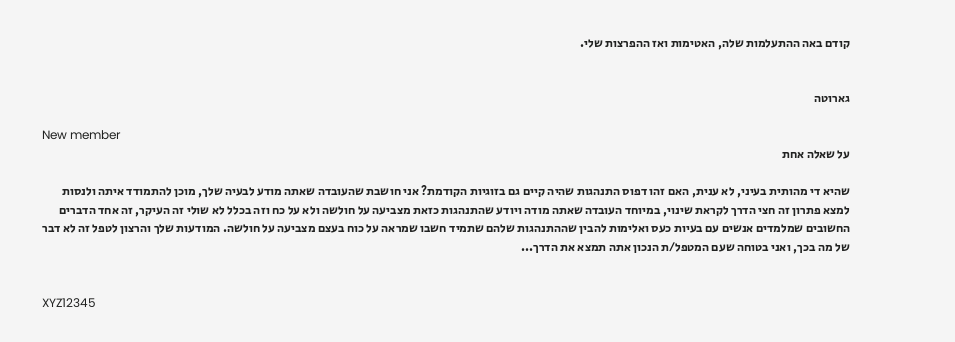קודם באה ההתעלמות שלה, האטימות ואז ההפרצות שלי.


גארוטה

New member
על שאלה אחת

שהיא די מהותית בעיני, לא ענית, האם זהו דפוס התנהגות שהיה קיים גם בזוגיות הקודמת? אני חושבת שהעובדה שאתה מודע לבעיה שלך, מוכן להתמודד איתה ולנסות למצא פתרון זה חצי הדרך לקראת שינוי, במיוחד העובדה שאתה מודה ויודע שהתנהגות כזאת מצביעה על חולשה ולא על כח וזה בכלל לא שולי זה העיקר, זה אחד הדברים החשובים שמלמדים אנשים עם בעיות כעס ואלימות להבין שההתנהגות שלהם שתמיד חשבו שמראה על כוח בעצם מצביעה על חולשה. המודעות שלך והרצון לטפל זה לא דבר של מה בכך, ואני בטוחה שעם המטפל/ת הנכון אתה תמצא את הדרך...


XYZ12345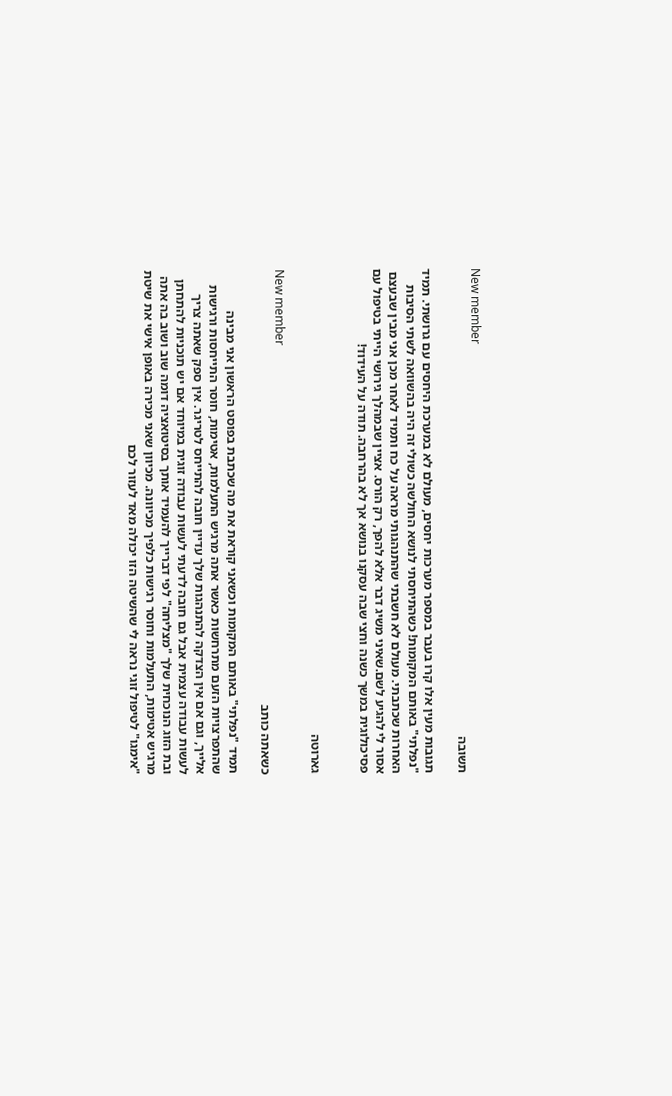New member
תשובה

תגובות מעין אלו קרו בעבר במספר מערכות יחסים, מעולם לא במערכת היחסים עם גרושתי. תמיד "נפלתי" באותם המקומות! כשהתיחסתי לנושא החולשה כשולי זה היה בהשוואה לשתי הסיבות האחרות שכתבתי. מעולם לא חשבתי שהתנהגותי מראה על כח ותמיד לאחר מכן אני מבין שבעצם אסור לי להגיע לשם.שאיני משיג דבר אלא להפך, רק הורס. אציין שבמהלך גירושי הייתי בטיפול עם פסיכולוגית במשך כשנה וחצי שבה עסקנו בנושא אך לא בהרחבה. תודה על העידוד!


גארוטה

New member
כשאתה כותב

תמיד "נפלתי" באותם המקומות וכשאני קוראת את מה שכתבת בפוסט הראשון אני מבינה שהתפרצויות הזעם מתרחשות כאשר אתה מרגיש התעלמות, אטימות, חוסר התייחסות ורגישות אלייך, וגם אם אין הצדקה להתנהגות שלך עדיין חובה להתייחס לטריגר. אין ספק שאתה צריך לעשות עבודה עצמית אבל גם חובה לדעתי לעשות עבודה זוגית במיוחד אם יש תוכניות להתחתן ובת הזוג הנוכחית שלך "מצליחה" לפי דברייך להעמיד אותך בסיטואציה דומה שוב ושוב בה אתה מרגיש אטימות, התעלמות וחוסר רגישות כלפיך מכיוונה. מכיוון שאני מכירה באופן אישי את שיטת "אימגו" לטיפול זוגי נראה לי שהשיטה הזו יכולה מאד לעזור לכם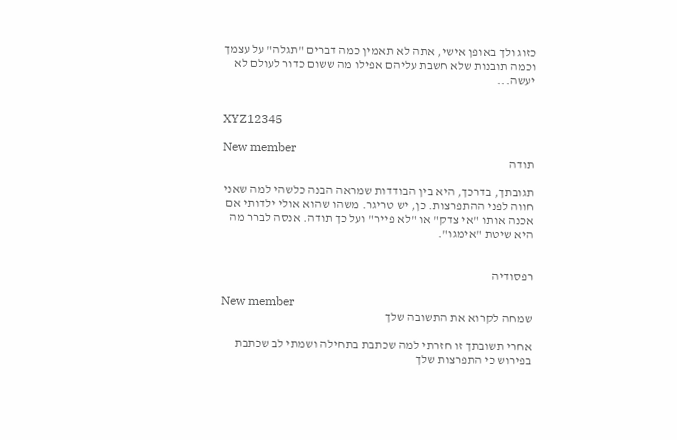כזוג ולך באופן אישי, אתה לא תאמין כמה דברים "תגלה" על עצמך וכמה תובנות שלא חשבת עליהם אפילו מה ששום כדור לעולם לא יעשה...


XYZ12345

New member
תודה

תגובתך, בדרכך, היא בין הבודדות שמראה הבנה כלשהי למה שאני חווה לפני ההתפרצות. כן, יש טריגר. משהו שהוא אולי ילדותי אם אכנה אותו "אי צדק" או "לא פייר" ועל כך תודה. אנסה לברר מה היא שיטת "אימגו".


רפסודיה

New member
שמחה לקרוא את התשובה שלך

אחרי תשובתך זו חזרתי למה שכתבת בתחילה ושמתי לב שכתבת בפירוש כי התפרצות שלך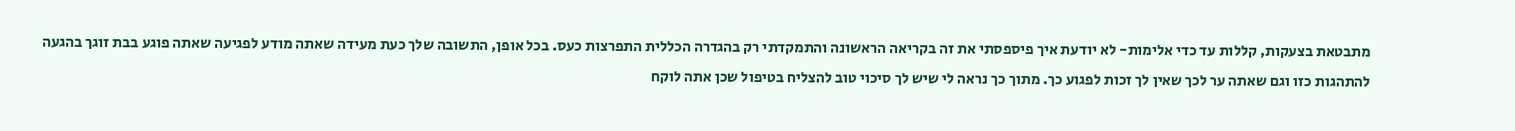מתבטאת בצעקות, קללות עד כדי אלימות- לא יודעת איך פיספסתי את זה בקריאה הראשונה והתמקדתי רק בהגדרה הכללית התפרצות כעס. בכל אופן, התשובה שלך כעת מעידה שאתה מודע לפגיעה שאתה פוגע בבת זוגך בהגעה להתהגות כזו וגם שאתה ער לכך שאין לך זכות לפגוע כך. מתוך כך נראה לי שיש לך סיכוי טוב להצליח בטיפול שכן אתה לוקח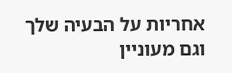אחריות על הבעיה שלך וגם מעוניין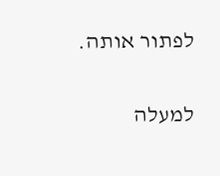לפתור אותה.

למעלה